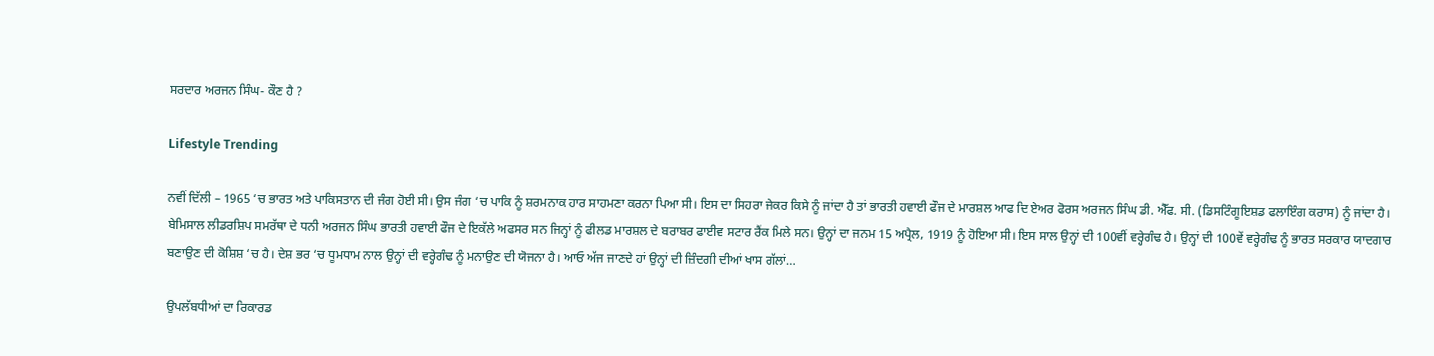ਸਰਦਾਰ ਅਰਜਨ ਸਿੰਘ- ਕੌਣ ਹੈ ?

Lifestyle Trending

ਨਵੀਂ ਦਿੱਲੀ – 1965 ‘ਚ ਭਾਰਤ ਅਤੇ ਪਾਕਿਸਤਾਨ ਦੀ ਜੰਗ ਹੋਈ ਸੀ। ਉਸ ਜੰਗ ‘ਚ ਪਾਕਿ ਨੂੰ ਸ਼ਰਮਨਾਕ ਹਾਰ ਸਾਹਮਣਾ ਕਰਨਾ ਪਿਆ ਸੀ। ਇਸ ਦਾ ਸਿਹਰਾ ਜੇਕਰ ਕਿਸੇ ਨੂੰ ਜਾਂਦਾ ਹੈ ਤਾਂ ਭਾਰਤੀ ਹਵਾਈ ਫੌਜ ਦੇ ਮਾਰਸ਼ਲ ਆਫ ਦਿ ਏਅਰ ਫੋਰਸ ਅਰਜਨ ਸਿੰਘ ਡੀ. ਐੱਫ. ਸੀ. (ਡਿਸਟਿੰਗੂਇਸ਼ਡ ਫਲਾਇੰਗ ਕਰਾਸ) ਨੂੰ ਜਾਂਦਾ ਹੈ। ਬੇਮਿਸਾਲ ਲੀਡਰਸ਼ਿਪ ਸਮਰੱਥਾ ਦੇ ਧਨੀ ਅਰਜਨ ਸਿੰਘ ਭਾਰਤੀ ਹਵਾਈ ਫੌਜ ਦੇ ਇਕੱਲੇ ਅਫਸਰ ਸਨ ਜਿਨ੍ਹਾਂ ਨੂੰ ਫੀਲਡ ਮਾਰਸ਼ਲ ਦੇ ਬਰਾਬਰ ਫਾਈਵ ਸਟਾਰ ਰੈਂਕ ਮਿਲੇ ਸਨ। ਉਨ੍ਹਾਂ ਦਾ ਜਨਮ 15 ਅਪ੍ਰੈਲ, 1919 ਨੂੰ ਹੋਇਆ ਸੀ। ਇਸ ਸਾਲ ਉਨ੍ਹਾਂ ਦੀ 100ਵੀਂ ਵਰ੍ਹੇਗੰਢ ਹੈ। ਉਨ੍ਹਾਂ ਦੀ 100ਵੇਂ ਵਰ੍ਹੇਗੰਢ ਨੂੰ ਭਾਰਤ ਸਰਕਾਰ ਯਾਦਗਾਰ ਬਣਾਉਣ ਦੀ ਕੋਸ਼ਿਸ਼ ‘ਚ ਹੈ। ਦੇਸ਼ ਭਰ ‘ਚ ਧੂਮਧਾਮ ਨਾਲ ਉਨ੍ਹਾਂ ਦੀ ਵਰ੍ਹੇਗੰਢ ਨੂੰ ਮਨਾਉਣ ਦੀ ਯੋਜਨਾ ਹੈ। ਆਓ ਅੱਜ ਜਾਣਦੇ ਹਾਂ ਉਨ੍ਹਾਂ ਦੀ ਜ਼ਿੰਦਗੀ ਦੀਆਂ ਖਾਸ ਗੱਲਾਂ…

ਉਪਲੱਬਧੀਆਂ ਦਾ ਰਿਕਾਰਡ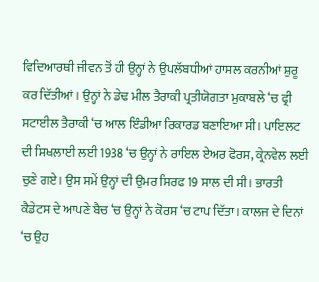ਵਿਦਿਆਰਥੀ ਜੀਵਨ ਤੋਂ ਹੀ ਉਨ੍ਹਾਂ ਨੇ ਉਪਲੱਬਧੀਆਂ ਹਾਸਲ ਕਰਨੀਆਂ ਸ਼ੁਰੂ ਕਰ ਦਿੱਤੀਆਂ। ਉਨ੍ਹਾਂ ਨੇ ਡੇਢ ਮੀਲ ਤੈਰਾਕੀ ਪ੍ਰਤੀਯੋਗਤਾ ਮੁਕਾਬਲੇ ‘ਚ ਫ੍ਰੀ ਸਟਾਈਲ ਤੈਰਾਕੀ ‘ਚ ਆਲ ਇੰਡੀਆ ਰਿਕਾਰਡ ਬਣਾਇਆ ਸੀ। ਪਾਇਲਟ ਦੀ ਸਿਖਲਾਈ ਲਈ 1938 ‘ਚ ਉਨ੍ਹਾਂ ਨੇ ਰਾਇਲ ਏਅਰ ਫੋਰਸ, ਕ੍ਰੇਨਵੇਲ ਲਈ ਚੁਣੇ ਗਏ। ਉਸ ਸਮੇਂ ਉਨ੍ਹਾਂ ਦੀ ਉਮਰ ਸਿਰਫ 19 ਸਾਲ ਦੀ ਸੀ। ਭਾਰਤੀ ਕੈਡੇਟਸ ਦੇ ਆਪਣੇ ਬੈਚ ‘ਚ ਉਨ੍ਹਾਂ ਨੇ ਕੋਰਸ ‘ਚ ਟਾਪ ਦਿੱਤਾ। ਕਾਲਜ ਦੇ ਦਿਨਾਂ ‘ਚ ਉਹ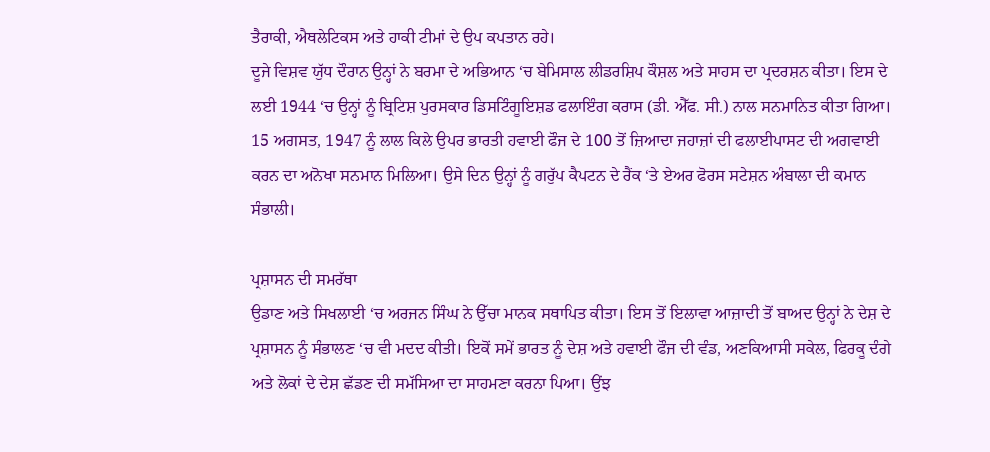ਤੈਰਾਕੀ, ਐਥਲੇਟਿਕਸ ਅਤੇ ਹਾਕੀ ਟੀਮਾਂ ਦੇ ਉਪ ਕਪਤਾਨ ਰਹੇ।
ਦੂਜੇ ਵਿਸ਼ਵ ਯੁੱਧ ਦੌਰਾਨ ਉਨ੍ਹਾਂ ਨੇ ਬਰਮਾ ਦੇ ਅਭਿਆਨ ‘ਚ ਬੇਮਿਸਾਲ ਲੀਡਰਸ਼ਿਪ ਕੌਸ਼ਲ ਅਤੇ ਸਾਹਸ ਦਾ ਪ੍ਰਦਰਸ਼ਨ ਕੀਤਾ। ਇਸ ਦੇ ਲਈ 1944 ‘ਚ ਉਨ੍ਹਾਂ ਨੂੰ ਬ੍ਰਿਟਿਸ਼ ਪੁਰਸਕਾਰ ਡਿਸਟਿੰਗੂਇਸ਼ਡ ਫਲਾਇੰਗ ਕਰਾਸ (ਡੀ. ਐੱਫ. ਸੀ.) ਨਾਲ ਸਨਮਾਨਿਤ ਕੀਤਾ ਗਿਆ। 15 ਅਗਸਤ, 1947 ਨੂੰ ਲਾਲ ਕਿਲੇ ਉਪਰ ਭਾਰਤੀ ਹਵਾਈ ਫੌਜ ਦੇ 100 ਤੋਂ ਜ਼ਿਆਦਾ ਜਹਾਜ਼ਾਂ ਦੀ ਫਲਾਈਪਾਸਟ ਦੀ ਅਗਵਾਈ ਕਰਨ ਦਾ ਅਨੋਖਾ ਸਨਮਾਨ ਮਿਲਿਆ। ਉਸੇ ਦਿਨ ਉਨ੍ਹਾਂ ਨੂੰ ਗਰੁੱਪ ਕੈਪਟਨ ਦੇ ਰੈਂਕ ‘ਤੇ ਏਅਰ ਫੋਰਸ ਸਟੇਸ਼ਨ ਅੰਬਾਲਾ ਦੀ ਕਮਾਨ ਸੰਭਾਲੀ।

ਪ੍ਰਸ਼ਾਸਨ ਦੀ ਸਮਰੱਥਾ
ਉਡਾਣ ਅਤੇ ਸਿਖਲਾਈ ‘ਚ ਅਰਜਨ ਸਿੰਘ ਨੇ ਉੱਚਾ ਮਾਨਕ ਸਥਾਪਿਤ ਕੀਤਾ। ਇਸ ਤੋਂ ਇਲਾਵਾ ਆਜ਼ਾਦੀ ਤੋਂ ਬਾਅਦ ਉਨ੍ਹਾਂ ਨੇ ਦੇਸ਼ ਦੇ ਪ੍ਰਸ਼ਾਸਨ ਨੂੰ ਸੰਭਾਲਣ ‘ਚ ਵੀ ਮਦਦ ਕੀਤੀ। ਇਕੋਂ ਸਮੇਂ ਭਾਰਤ ਨੂੰ ਦੇਸ਼ ਅਤੇ ਹਵਾਈ ਫੌਜ ਦੀ ਵੰਡ, ਅਣਕਿਆਸੀ ਸਕੇਲ, ਫਿਰਕੂ ਦੰਗੇ ਅਤੇ ਲੋਕਾਂ ਦੇ ਦੇਸ਼ ਛੱਡਣ ਦੀ ਸਮੱਸਿਆ ਦਾ ਸਾਹਮਣਾ ਕਰਨਾ ਪਿਆ। ਉਂਝ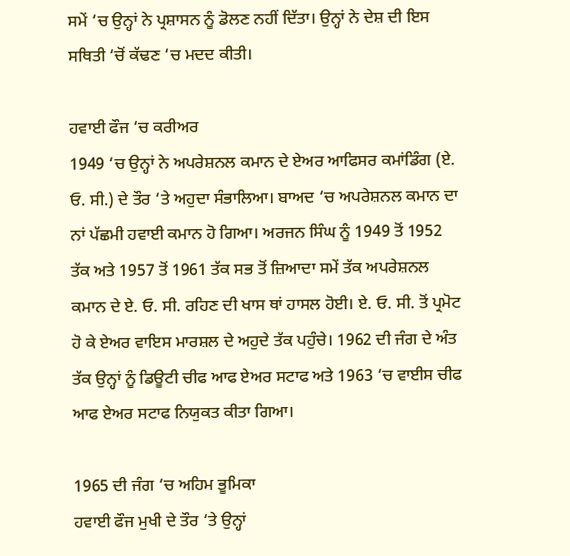ਸਮੇਂ ‘ਚ ਉਨ੍ਹਾਂ ਨੇ ਪ੍ਰਸ਼ਾਸਨ ਨੂੰ ਡੋਲਣ ਨਹੀਂ ਦਿੱਤਾ। ਉਨ੍ਹਾਂ ਨੇ ਦੇਸ਼ ਦੀ ਇਸ ਸਥਿਤੀ ‘ਚੋਂ ਕੱਢਣ ‘ਚ ਮਦਦ ਕੀਤੀ।

ਹਵਾਈ ਫੌਜ ‘ਚ ਕਰੀਅਰ
1949 ‘ਚ ਉਨ੍ਹਾਂ ਨੇ ਅਪਰੇਸ਼ਨਲ ਕਮਾਨ ਦੇ ਏਅਰ ਆਫਿਸਰ ਕਮਾਂਡਿੰਗ (ਏ. ਓ. ਸੀ.) ਦੇ ਤੌਰ ‘ਤੇ ਅਹੁਦਾ ਸੰਭਾਲਿਆ। ਬਾਅਦ ‘ਚ ਅਪਰੇਸ਼ਨਲ ਕਮਾਨ ਦਾ ਨਾਂ ਪੱਛਮੀ ਹਵਾਈ ਕਮਾਨ ਹੋ ਗਿਆ। ਅਰਜਨ ਸਿੰਘ ਨੂੰ 1949 ਤੋਂ 1952 ਤੱਕ ਅਤੇ 1957 ਤੋਂ 1961 ਤੱਕ ਸਭ ਤੋਂ ਜ਼ਿਆਦਾ ਸਮੇਂ ਤੱਕ ਅਪਰੇਸ਼ਨਲ ਕਮਾਨ ਦੇ ਏ. ਓ. ਸੀ. ਰਹਿਣ ਦੀ ਖਾਸ ਥਾਂ ਹਾਸਲ ਹੋਈ। ਏ. ਓ. ਸੀ. ਤੋਂ ਪ੍ਰਮੋਟ ਹੋ ਕੇ ਏਅਰ ਵਾਇਸ ਮਾਰਸ਼ਲ ਦੇ ਅਹੁਦੇ ਤੱਕ ਪਹੁੰਚੇ। 1962 ਦੀ ਜੰਗ ਦੇ ਅੰਤ ਤੱਕ ਉਨ੍ਹਾਂ ਨੂੰ ਡਿਊਟੀ ਚੀਫ ਆਫ ਏਅਰ ਸਟਾਫ ਅਤੇ 1963 ‘ਚ ਵਾਈਸ ਚੀਫ ਆਫ ਏਅਰ ਸਟਾਫ ਨਿਯੁਕਤ ਕੀਤਾ ਗਿਆ।

1965 ਦੀ ਜੰਗ ‘ਚ ਅਹਿਮ ਭੂਮਿਕਾ
ਹਵਾਈ ਫੌਜ ਮੁਖੀ ਦੇ ਤੌਰ ‘ਤੇ ਉਨ੍ਹਾਂ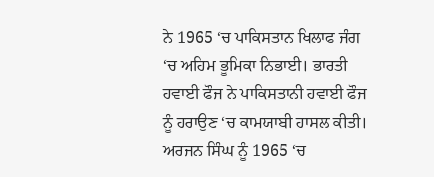ਨੇ 1965 ‘ਚ ਪਾਕਿਸਤਾਨ ਖਿਲਾਫ ਜੰਗ ‘ਚ ਅਹਿਮ ਭੂਮਿਕਾ ਨਿਭਾਈ। ਭਾਰਤੀ ਹਵਾਈ ਫੌਜ ਨੇ ਪਾਕਿਸਤਾਨੀ ਹਵਾਈ ਫੌਜ ਨੂੰ ਹਰਾਉਣ ‘ਚ ਕਾਮਯਾਬੀ ਹਾਸਲ ਕੀਤੀ। ਅਰਜਨ ਸਿੰਘ ਨੂੰ 1965 ‘ਚ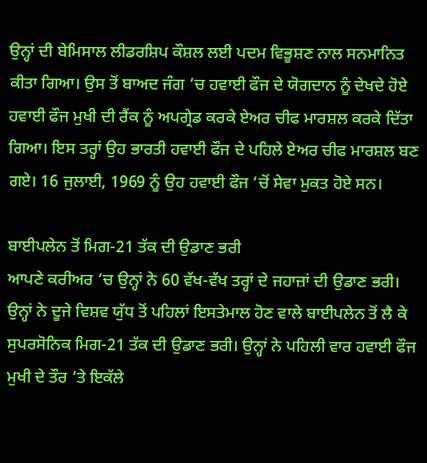ਉਨ੍ਹਾਂ ਦੀ ਬੇਮਿਸਾਲ ਲੀਡਰਸ਼ਿਪ ਕੌਸ਼ਲ ਲਈ ਪਦਮ ਵਿਭੂਸ਼ਣ ਨਾਲ ਸਨਮਾਨਿਤ ਕੀਤਾ ਗਿਆ। ਉਸ ਤੋਂ ਬਾਅਦ ਜੰਗ ‘ਚ ਹਵਾਈ ਫੌਜ ਦੇ ਯੋਗਦਾਨ ਨੂੰ ਦੇਖਦੇ ਹੋਏ ਹਵਾਈ ਫੌਜ ਮੁਖੀ ਦੀ ਰੈਂਕ ਨੂੰ ਅਪਗ੍ਰੇਡ ਕਰਕੇ ਏਅਰ ਚੀਫ ਮਾਰਸ਼ਲ ਕਰਕੇ ਦਿੱਤਾ ਗਿਆ। ਇਸ ਤਰ੍ਹਾਂ ਉਹ ਭਾਰਤੀ ਹਵਾਈ ਫੌਜ ਦੇ ਪਹਿਲੇ ਏਅਰ ਚੀਫ ਮਾਰਸ਼ਲ ਬਣ ਗਏ। 16 ਜੁਲਾਈ, 1969 ਨੂੰ ਉਹ ਹਵਾਈ ਫੌਜ ‘ਚੋਂ ਸੇਵਾ ਮੁਕਤ ਹੋਏ ਸਨ।

ਬਾਈਪਲੇਨ ਤੋਂ ਮਿਗ-21 ਤੱਕ ਦੀ ਉਡਾਣ ਭਰੀ
ਆਪਣੇ ਕਰੀਅਰ ‘ਚ ਉਨ੍ਹਾਂ ਨੇ 60 ਵੱਖ-ਵੱਖ ਤਰ੍ਹਾਂ ਦੇ ਜਹਾਜ਼ਾਂ ਦੀ ਉਡਾਣ ਭਰੀ। ਉਨ੍ਹਾਂ ਨੇ ਦੂਜੇ ਵਿਸ਼ਵ ਯੁੱਧ ਤੋਂ ਪਹਿਲਾਂ ਇਸਤੇਮਾਲ ਹੋਣ ਵਾਲੇ ਬਾਈਪਲੇਨ ਤੋਂ ਲੈ ਕੇ ਸੁਪਰਸੋਨਿਕ ਮਿਗ-21 ਤੱਕ ਦੀ ਉਡਾਣ ਭਰੀ। ਉਨ੍ਹਾਂ ਨੇ ਪਹਿਲੀ ਵਾਰ ਹਵਾਈ ਫੌਜ ਮੁਖੀ ਦੇ ਤੌਰ ‘ਤੇ ਇਕੱਲੇ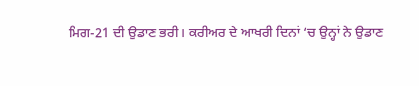ਮਿਗ-21 ਦੀ ਉਡਾਣ ਭਰੀ। ਕਰੀਅਰ ਦੇ ਆਖਰੀ ਦਿਨਾਂ ‘ਚ ਉਨ੍ਹਾਂ ਨੇ ਉਡਾਣ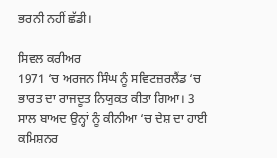ਭਰਨੀ ਨਹੀਂ ਛੱਡੀ।

ਸਿਵਲ ਕਰੀਅਰ
1971 ‘ਚ ਅਰਜਨ ਸਿੰਘ ਨੂੰ ਸਵਿਟਜ਼ਰਲੈਂਡ ‘ਚ ਭਾਰਤ ਦਾ ਰਾਜਦੂਤ ਨਿਯੁਕਤ ਕੀਤਾ ਗਿਆ। 3 ਸਾਲ ਬਾਅਦ ਉਨ੍ਹਾਂ ਨੂੰ ਕੀਨੀਆ ‘ਚ ਦੇਸ਼ ਦਾ ਹਾਈ ਕਮਿਸ਼ਨਰ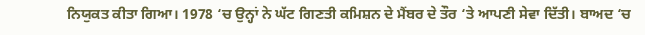ਨਿਯੁਕਤ ਕੀਤਾ ਗਿਆ। 1978 ‘ਚ ਉਨ੍ਹਾਂ ਨੇ ਘੱਟ ਗਿਣਤੀ ਕਮਿਸ਼ਨ ਦੇ ਮੈਂਬਰ ਦੇ ਤੌਰ ‘ਤੇ ਆਪਣੀ ਸੇਵਾ ਦਿੱਤੀ। ਬਾਅਦ ‘ਚ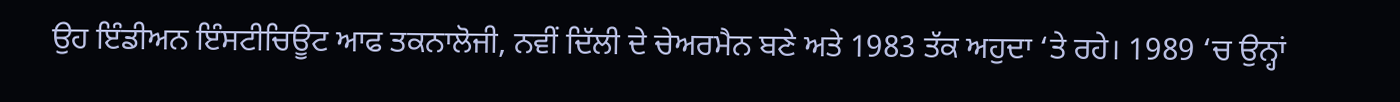ਉਹ ਇੰਡੀਅਨ ਇੰਸਟੀਚਿਊਟ ਆਫ ਤਕਨਾਲੋਜੀ, ਨਵੀਂ ਦਿੱਲੀ ਦੇ ਚੇਅਰਮੈਨ ਬਣੇ ਅਤੇ 1983 ਤੱਕ ਅਹੁਦਾ ‘ਤੇ ਰਹੇ। 1989 ‘ਚ ਉਨ੍ਹਾਂ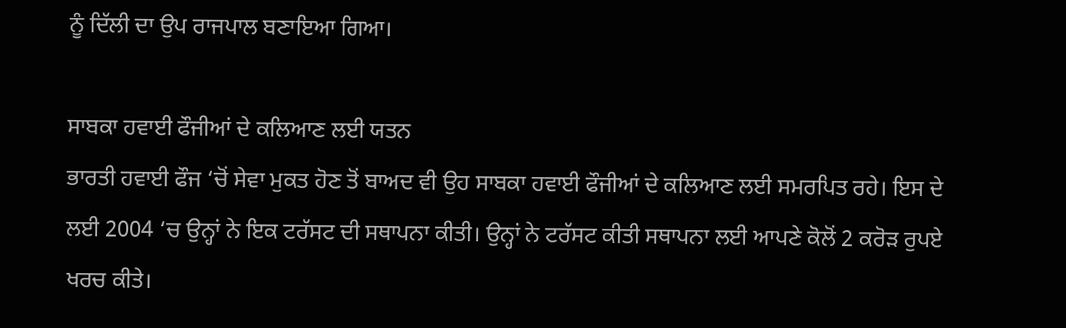ਨੂੰ ਦਿੱਲੀ ਦਾ ਉਪ ਰਾਜਪਾਲ ਬਣਾਇਆ ਗਿਆ।

ਸਾਬਕਾ ਹਵਾਈ ਫੌਜੀਆਂ ਦੇ ਕਲਿਆਣ ਲਈ ਯਤਨ
ਭਾਰਤੀ ਹਵਾਈ ਫੌਜ ‘ਚੋਂ ਸੇਵਾ ਮੁਕਤ ਹੋਣ ਤੋਂ ਬਾਅਦ ਵੀ ਉਹ ਸਾਬਕਾ ਹਵਾਈ ਫੌਜੀਆਂ ਦੇ ਕਲਿਆਣ ਲਈ ਸਮਰਪਿਤ ਰਹੇ। ਇਸ ਦੇ ਲਈ 2004 ‘ਚ ਉਨ੍ਹਾਂ ਨੇ ਇਕ ਟਰੱਸਟ ਦੀ ਸਥਾਪਨਾ ਕੀਤੀ। ਉਨ੍ਹਾਂ ਨੇ ਟਰੱਸਟ ਕੀਤੀ ਸਥਾਪਨਾ ਲਈ ਆਪਣੇ ਕੋਲੋਂ 2 ਕਰੋੜ ਰੁਪਏ ਖਰਚ ਕੀਤੇ।